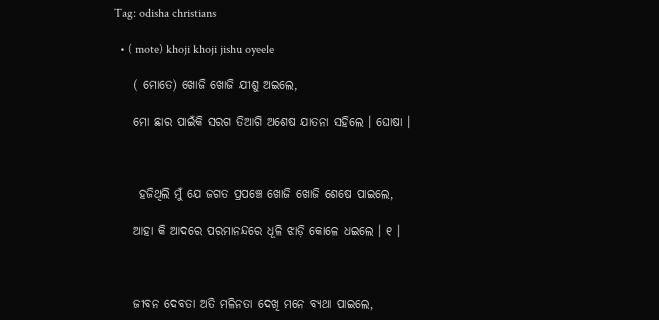Tag: odisha christians

  • ( mote) khoji khoji jishu oyeele

    ( ମୋତେ) ଖୋଜି ଖୋଜି ଯୀଶୁ ଅଇଲେ,

    ମୋ ଛାର ପାଇଁକି ସରଗ ତିଆଗି ଅଶେଷ ଯାତନା ସହିଲେ । ଘୋଷା ।



     ହଜିଥିଲି ମୁଁ ଯେ ଜଗତ ପ୍ରପଞ୍ଚେ ଖୋଜି ଖୋଜି ଶେଷେ ପାଇଲେ,

    ଆହା କି ଆଦରେ ପରମାନନ୍ଦରେ ଧୂଳି ଝାଡ଼ି କୋଳେ ଧଇଲେ । ୧ ।



    ଜୀବନ ଦେବତା ଅତି ମଳିନତା ଦେଖି ମନେ ବ୍ୟଥା ପାଇଲେ,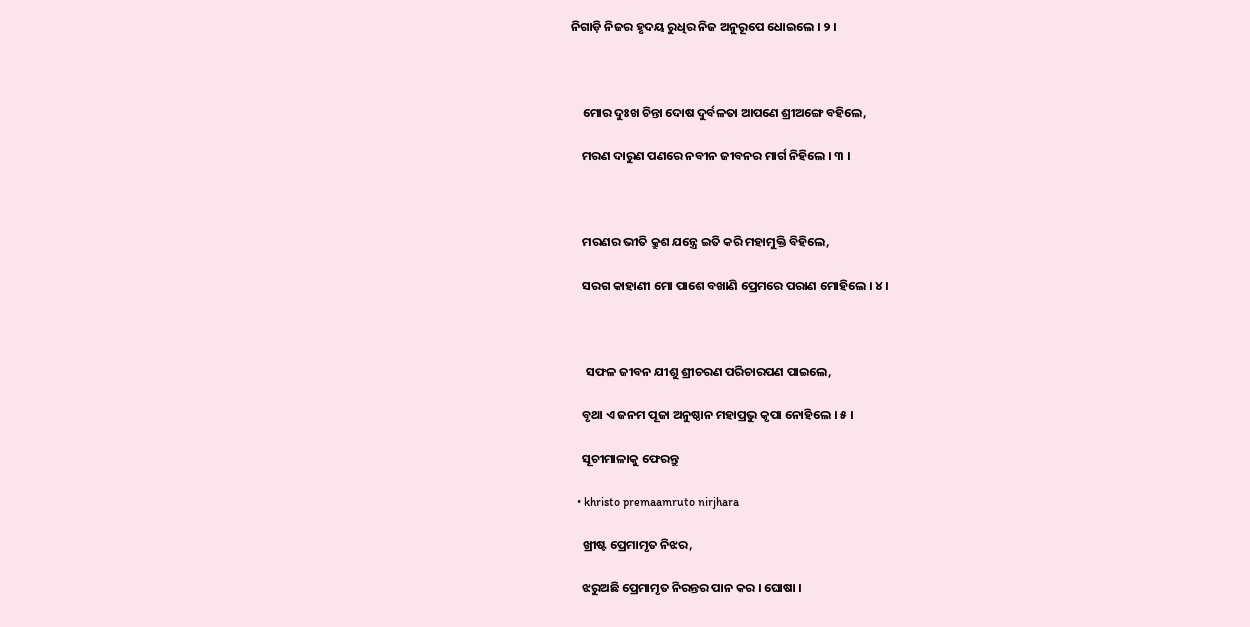ନିଗାଡ଼ି ନିଜର ହୃଦୟ ରୁଧିର ନିଜ ଅନୁରୂପେ ଧୋଇଲେ । ୨ ।



    ମୋର ଦୁଃଖ ଚିନ୍ତା ଦୋଷ ଦୁର୍ବଳତା ଆପଣେ ଶ୍ରୀଅଙ୍ଗେ ବହିଲେ,

    ମରଣ ଦାରୁଣ ପଣରେ ନବୀନ ଜୀବନର ମାର୍ଗ ନିହିଲେ । ୩ ।



    ମରଣର ଭୀତି କ୍ରୁଶ ଯନ୍ତ୍ରେ ଇତି କରି ମହାମୁକ୍ତି ବିହିଲେ,

    ସରଗ କାହାଣୀ ମୋ ପାଶେ ବଖାଣି ପ୍ରେମରେ ପରାଣ ମୋହିଲେ । ୪ ।



     ସଫଳ ଜୀବନ ଯୀଶୁ ଶ୍ରୀଚରଣ ପରିଚାରପଣ ପାଇଲେ,

    ବୃଥା ଏ ଜନମ ପୂଜା ଅନୁଷ୍ଠାନ ମହାପ୍ରଭୁ କୃପା ନୋହିଲେ । ୫ ।

    ସୂଚୀମାଳାକୁ ଫେରନ୍ତୁ

  • khristo premaamruto nirjhara

    ଖ୍ରୀଷ୍ଟ ପ୍ରେମାମୃତ ନିଝର,

    ଝରୁଅଛି ପ୍ରେମାମୃତ ନିରନ୍ତର ପାନ କର । ଘୋଷା ।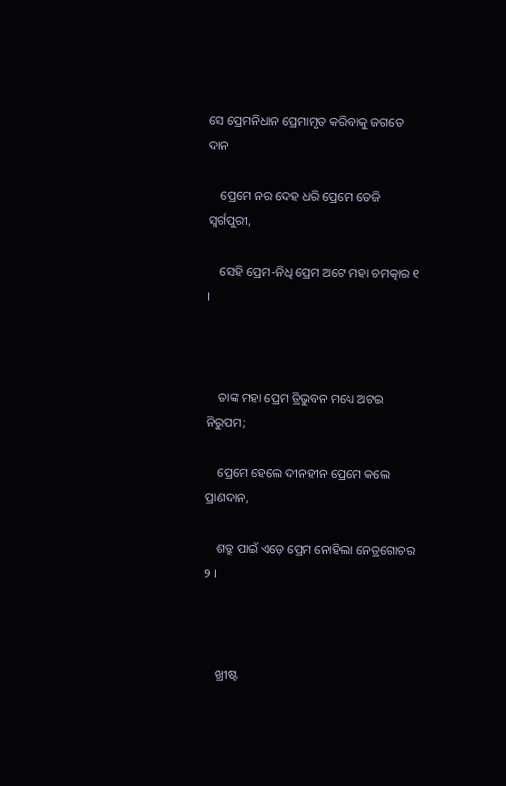ସେ ପ୍ରେମନିଧାନ ପ୍ରେମାମୃତ କରିବାକୁ ଜଗତେ ଦାନ

    ପ୍ରେମେ ନର ଦେହ ଧରି ପ୍ରେମେ ତେଜି ସ୍ୱର୍ଗପୁରୀ,

    ସେହି ପ୍ରେମ-ନିଧି ପ୍ରେମ ଅଟେ ମହା ଚମତ୍କାର ୧ ।



    ତାଙ୍କ ମହା ପ୍ରେମ ତ୍ରିଭୁବନ ମଧ୍ୟେ ଅଟଇ ନିରୁପମ;

    ପ୍ରେମେ ହେଲେ ଦୀନହୀନ ପ୍ରେମେ କଲେ ପ୍ରାଣଦାନ,

    ଶତ୍ରୁ ପାଇଁ ଏଡ଼େ ପ୍ରେମ ନୋହିଲା ନେତ୍ରଗୋଚର   ୨ ।



    ଖ୍ରୀଷ୍ଟ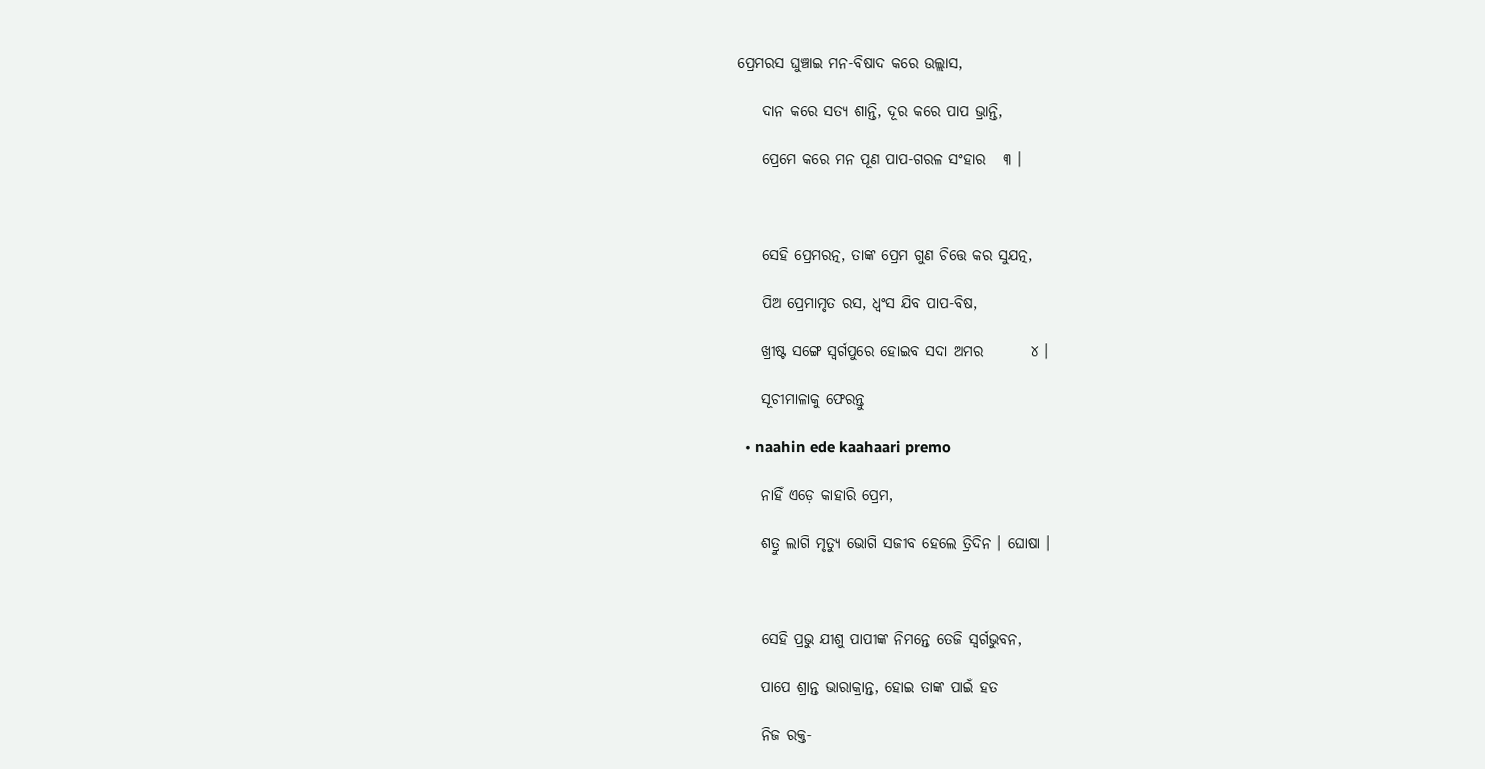ପ୍ରେମରସ ଘୁଞ୍ଚାଇ ମନ-ବିଷାଦ କରେ ଉଲ୍ଲାସ,

    ଦାନ କରେ ସତ୍ୟ ଶାନ୍ତି, ଦୂର କରେ ପାପ ଭ୍ରାନ୍ତି,

    ପ୍ରେମେ କରେ ମନ ପୂଣ ପାପ-ଗରଳ ସଂହାର   ୩ ।



    ସେହି ପ୍ରେମରତ୍ନ, ତାଙ୍କ ପ୍ରେମ ଗୁଣ ଚିତ୍ତେ କର ସୁଯତ୍ନ,

    ପିଅ ପ୍ରେମାମୃତ ରସ, ଧ୍ୱଂସ ଯିବ ପାପ-ବିଷ,

    ଖ୍ରୀଷ୍ଟ ସଙ୍ଗେ ସ୍ୱର୍ଗପୁରେ ହୋଇବ ସଦା ଅମର        ୪ ।

    ସୂଚୀମାଳାକୁ ଫେରନ୍ତୁ

  • naahin ede kaahaari premo

    ନାହିଁ ଏଡ଼େ କାହାରି ପ୍ରେମ,

    ଶତ୍ରୁ ଲାଗି ମୃତ୍ୟୁ ଭୋଗି ସଜୀବ ହେଲେ ତ୍ରିଦିନ । ଘୋଷା ।



    ସେହି ପ୍ରଭୁ ଯୀଶୁ ପାପୀଙ୍କ ନିମନ୍ତେ ତେଜି ସ୍ୱର୍ଗଭୁବନ,

    ପାପେ ଶ୍ରାନ୍ତ ଭାରାକ୍ରାନ୍ତ, ହୋଇ ତାଙ୍କ ପାଇଁ ହତ

    ନିଜ ରକ୍ତ-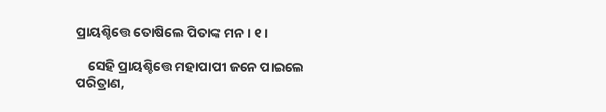ପ୍ରାୟଶ୍ଚିତ୍ତେ ତୋଷିଲେ ପିତାଙ୍କ ମନ । ୧ ।

    ସେହି ପ୍ରାୟଶ୍ଚିତ୍ତେ ମହାପାପୀ ଜନେ ପାଇଲେ ପରିତ୍ରାଣ,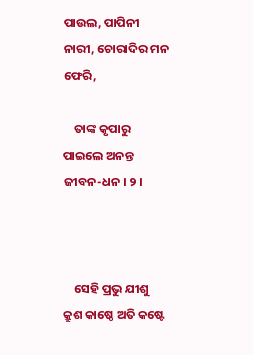ପାଉଲ, ପାପିନୀ ନାରୀ, ଚୋରାଦିର ମନ ଫେରି,

    ତାଙ୍କ କୃପାରୁ ପାଇଲେ ଅନନ୍ତ ଜୀବନ-ଧନ । ୨ ।



    ସେହି ପ୍ରଭୁ ଯୀଶୁ କ୍ରୁଶ କାଷ୍ଠେ ଅତି କଷ୍ଟେ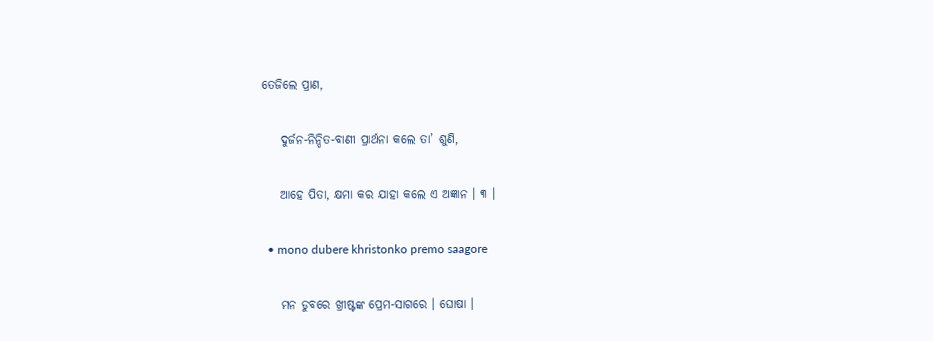ତେଜିଲେ ପ୍ରାଣ,

    ଦୁର୍ଜନ-ନିନ୍ଦିତ-ବାଣୀ ପ୍ରାର୍ଥନା କଲେ ତା’ ଶୁଣି,

    ଆହେ ପିତା, କ୍ଷମା କର ଯାହା କଲେ ଏ ଅଜ୍ଞାନ । ୩ ।

  • mono dubere khristonko premo saagore

    ମନ ଡୁବରେ ଖ୍ରୀଷ୍ଟଙ୍କ ପ୍ରେମ-ସାଗରେ । ଘୋଷା ।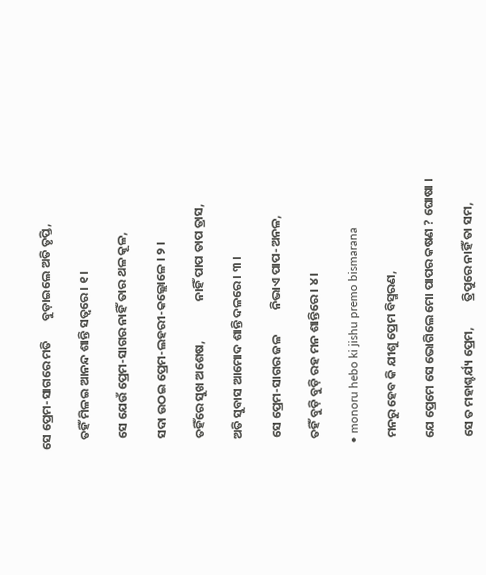ସେ ପ୍ରେମ-ସାଗରେ ମତି       ବୁଡ଼ାଇଲେ ଅତି ତୃପ୍ତି,

    ତହିଁ ମିଳଇ ଆନନ୍ଦ ଶାନ୍ତି ସତ୍ୱରେ । ୧ ।

    ସେ ଯେଉଁ ପ୍ରେମ-ସାଗର ନାହିଁ ତାର ଥଳ କୂଳ,

    ସଦା ଉଠଇ ପ୍ରେମ-ଲହରୀ-କଲ୍ଲୋଳେ । ୨ ।

    ତହିଁରେ ସୁଖ ଅଶେଷ,              ନାହିଁ ପାପ ତାପ ତ୍ରାସ,

    ଅତି ସୁବାସ ଆମୋଦ ଶାନ୍ତି ଦଳରେ । ୩ ।

    ସେ ପ୍ରେମ-ସାଗର ଜଳ         ନିଭାଏ ପାପ-ଅନଳ,

    ତହିଁ ବୁଡ଼ି ବୁଡ଼ି ରହ ମନ ଶାନ୍ତିରେ । ୪ ।

  • monoru hebo ki jishu premo bismarana

    ମନରୁ ହେବ କି ଯୀଶୁ ପ୍ରେମ ବିସ୍ମରଣ,

    ଯେ ପ୍ରେମେ ସେ ଭୋଗିଲେ ମୋ ପାପର କଷଣ ? ଘୋଷା ।

    ସେ ତ ମହାଶ୍ଚର୍ଯ୍ୟ ପ୍ରେମ,         ତ୍ରିପୁରେ ନାହିଁ ତା ସମ,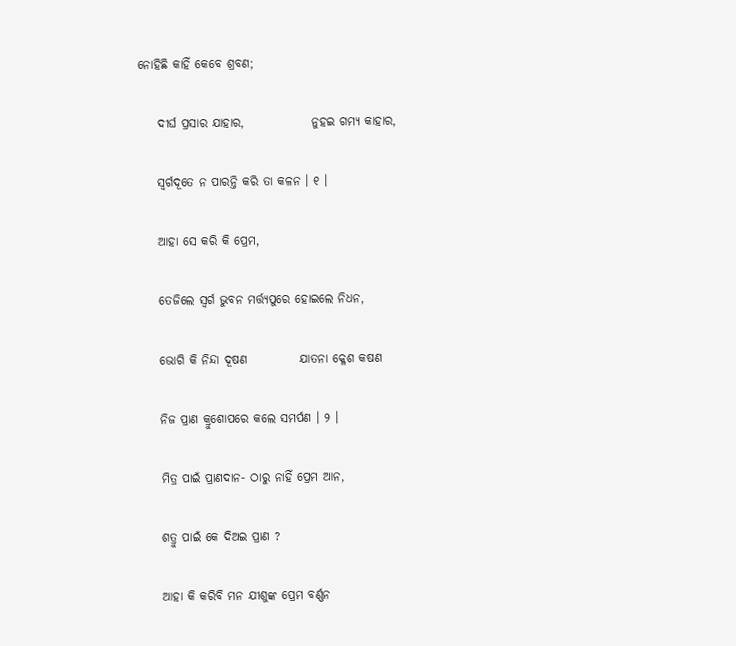ନୋହିଛି କାହିଁ କେବେ ଶ୍ରବଣ;

    ଦୀର୍ଘ ପ୍ରସାର ଯାହାର,              ନୁହଇ ଗମ୍ୟ କାହାର,

    ସ୍ୱର୍ଗଦୂତେ ନ ପାରନ୍ତି କରି ତା କଳନ । ୧ ।

    ଆହା ସେ କରି କି ପ୍ରେମ,

    ତେଜିଲେ ସ୍ୱର୍ଗ ଭୁବନ ମର୍ତ୍ତ୍ୟପୁରେ ହୋଇଲେ ନିଧନ,

    ଭୋଗି କି ନିନ୍ଦା ଦୂଷଣ           ଯାତନା କ୍ଳେଶ କଷଣ

    ନିଜ ପ୍ରାଣ କ୍ରୁଶୋପରେ କଲେ ସମର୍ପଣ । ୨ ।

    ମିତ୍ର ପାଇଁ ପ୍ରାଣଦାନ- ଠାରୁ ନାହିଁ ପ୍ରେମ ଆନ,

    ଶତ୍ରୁ ପାଇଁ କେ ଦିଅଇ ପ୍ରାଣ ?

    ଆହା କି କରିବି ମନ ଯୀଶୁଙ୍କ ପ୍ରେମ ବର୍ଣ୍ଣନ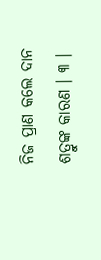ନିଜ ପ୍ରାଣ କଲେ ଦାନ ଶତ୍ରୁଙ୍କ କାରଣ । ୩ ।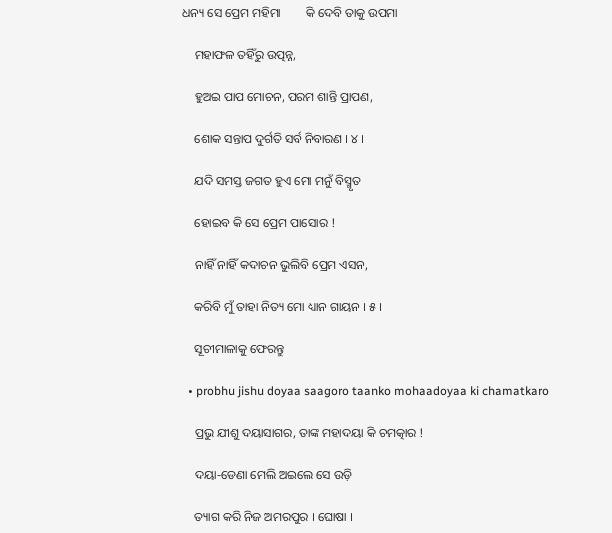ଧନ୍ୟ ସେ ପ୍ରେମ ମହିମା        କି ଦେବି ତାକୁ ଉପମା

    ମହାଫଳ ତହିଁରୁ ଉତ୍ପନ୍ନ,

    ହୁଅଇ ପାପ ମୋଚନ, ପରମ ଶାନ୍ତି ପ୍ରାପଣ,

    ଶୋକ ସନ୍ତାପ ଦୁର୍ଗତି ସର୍ବ ନିବାରଣ । ୪ ।

    ଯଦି ସମସ୍ତ ଜଗତ ହୁଏ ମୋ ମନୁଁ ବିସ୍ମୃତ

    ହୋଇବ କି ସେ ପ୍ରେମ ପାସୋର !

    ନାହିଁ ନାହିଁ କଦାଚନ ଭୁଲିବି ପ୍ରେମ ଏସନ,

    କରିବି ମୁଁ ତାହା ନିତ୍ୟ ମୋ ଧ୍ୟାନ ଗାୟନ । ୫ ।

    ସୂଚୀମାଳାକୁ ଫେରନ୍ତୁ

  • probhu jishu doyaa saagoro taanko mohaadoyaa ki chamatkaro

    ପ୍ରଭୁ ଯୀଶୁ ଦୟାସାଗର, ତାଙ୍କ ମହାଦୟା କି ଚମତ୍କାର !

    ଦୟା-ଡେଣା ମେଲି ଅଇଲେ ସେ ଉଡ଼ି

    ତ୍ୟାଗ କରି ନିଜ ଅମରପୁର । ଘୋଷା ।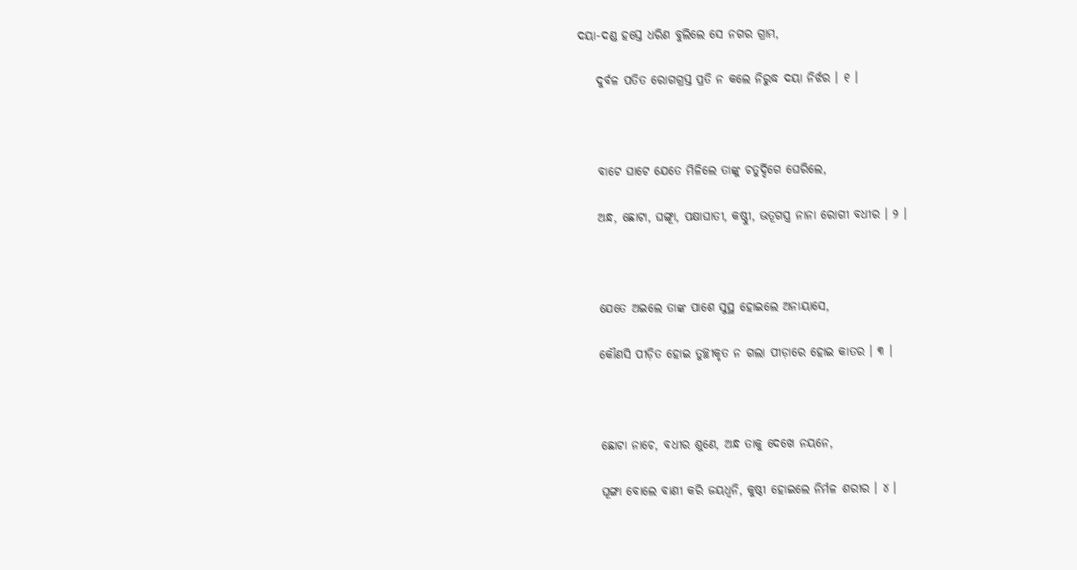ଦୟା-ଦଣ୍ଡ ହସ୍ତେ ଧରିଣ ବୁଲିଲେ ସେ ନଗର ଗ୍ରାମ,

    ଦୁର୍ବଳ ପତିତ ରୋଗଗ୍ରସ୍ତ ପ୍ରତି ନ କଲେ ନିରୁଦ୍ଧ ଦୟା ନିର୍ଝର । ୧ ।



    ବାଟେ ଘାଟେ ଯେତେ ମିଳିଲେ ତାଙ୍କୁ ଚତୁର୍ଦ୍ଦିଗେ ଘେରିଲେ,

    ଅନ୍ଧ, ଛୋଟା, ଘଙ୍ଗୂା, ପକ୍ଷାଘାତୀ, କଷ୍ଠୁୀ, ଭତୂଗସ୍ତ୍ର ନାନା ରୋଗୀ ବଧୀର । ୨ ।



    ଯେତେ ଅଇଲେ ତାଙ୍କ ପାଶେ ସୁସ୍ଥ ହୋଇଲେ ଅନାୟାସେ,

    କୌଣସି ପୀଡ଼ିତ ହୋଇ ତୁଚ୍ଛୀକୃତ ନ ଗଲା ପୀଡ଼ାରେ ହୋଇ କାତର । ୩ ।



    ଛୋଟା ନାଚେ, ବଧୀର ଶୁଣେ, ଅନ୍ଧ ତାକୁ ଦେଖେ ନୟନେ,

    ଘୂଙ୍ଗା ବୋଲେ ବାଣୀ କରି ଜୟଧ୍ୱନି, କୁଷ୍ଠୀ ହୋଇଲେ ନିର୍ମଳ ଶରୀର । ୪ ।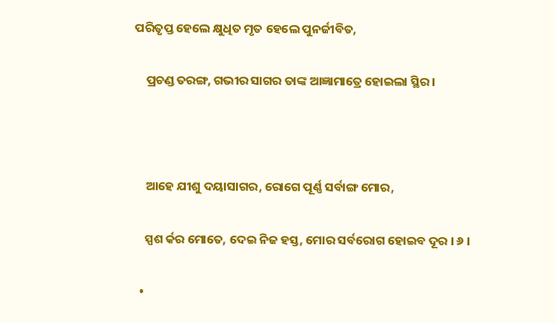ପରିତୃପ୍ତ ହେଲେ କ୍ଷୁଧିତ ମୃତ ହେଲେ ପୁନର୍ଜୀବିତ,

    ପ୍ରଚଣ୍ଡ ତରଙ୍ଗ, ଗଭୀର ସାଗର ତାଙ୍କ ଆଜ୍ଞାମାତ୍ରେ ହୋଇଲା ସ୍ଥିର ।



    ଆହେ ଯୀଶୁ ଦୟାସାଗର, ରୋଗେ ପୂର୍ଣ୍ଣ ସର୍ବାଙ୍ଗ ମୋର,

    ସ୍ପଶ ର୍କର ମୋତେ, ଦେଇ ନିଜ ହସ୍ତ, ମୋର ସର୍ବରୋଗ ହୋଇବ ଦୂର । ୬ ।

  •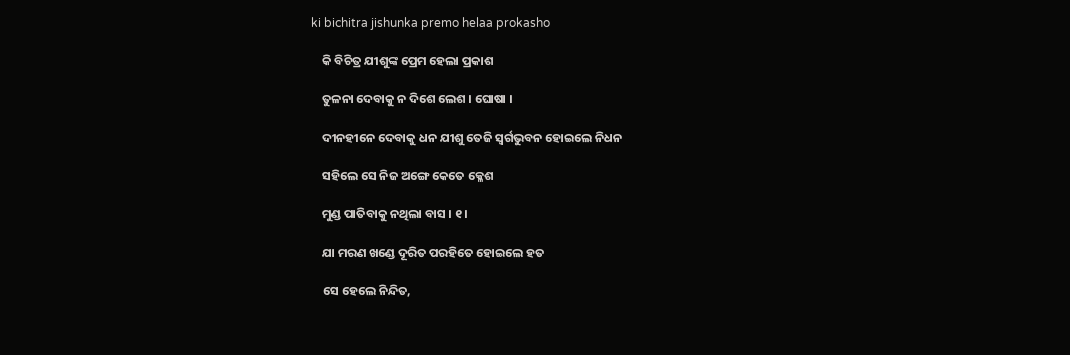ki bichitra jishunka premo helaa prokasho

    କି ବିଚିତ୍ର ଯୀଶୁଙ୍କ ପ୍ରେମ ହେଲା ପ୍ରକାଶ

    ତୁଳନା ଦେବାକୁ ନ ଦିଶେ ଲେଶ । ଘୋଷା ।

    ଦୀନହୀନେ ଦେବାକୁ ଧନ ଯୀଶୁ ତେଜି ସ୍ୱର୍ଗଭୁବନ ହୋଇଲେ ନିଧନ

    ସହିଲେ ସେ ନିଜ ଅଙ୍ଗେ କେତେ କ୍ଳେଶ

    ମୁଣ୍ଡ ପାତିବାକୁ ନଥିଲା ବାସ । ୧ ।

    ଯା ମରଣ ଖଣ୍ଡେ ଦୂରିତ ପରହିତେ ହୋଇଲେ ହତ

    ସେ ହେଲେ ନିନ୍ଦିତ,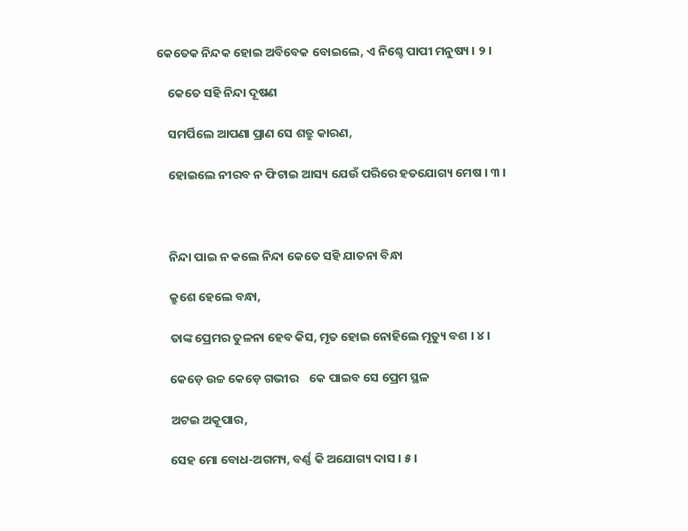କେତେକ ନିନ୍ଦକ ହୋଇ ଅବିବେକ ବୋଇଲେ, ଏ ନିଶ୍ଚେ ପାପୀ ମନୁଷ୍ୟ । ୨ ।

    କେତେ ସହି ନିନ୍ଦା ଦୂଷଣ

    ସମର୍ପିଲେ ଆପଣା ପ୍ରାଣ ସେ ଶତ୍ରୁ କାରଣ,

    ହୋଇଲେ ନୀରବ ନ ଫିଟାଇ ଆସ୍ୟ ଯେଉଁ ପରିରେ ହତଯୋଗ୍ୟ ମେଷ । ୩ ।



    ନିନ୍ଦା ପାଇ ନ କଲେ ନିନ୍ଦା କେତେ ସହି ଯାତନା ବିନ୍ଧା

    କ୍ରୁଶେ ହେଲେ ବନ୍ଧା,

    ତାଙ୍କ ପ୍ରେମର ତୁଳନା ହେବ କିସ, ମୃତ ହୋଇ ନୋହିଲେ ମୃତ୍ୟୁ ବଶ । ୪ ।

    କେଡ଼େ ଉଚ୍ଚ କେଡ଼େ ଗଭୀର    କେ ପାଇବ ସେ ପ୍ରେମ ସ୍ଥଳ

    ଅଟଇ ଅକୂପାର,

    ସେହ ମୋ ବୋଧ-ଅଗମ୍ୟ, ବର୍ଣ୍ଣ କି ଅଯୋଗ୍ୟ ଦାସ । ୫ ।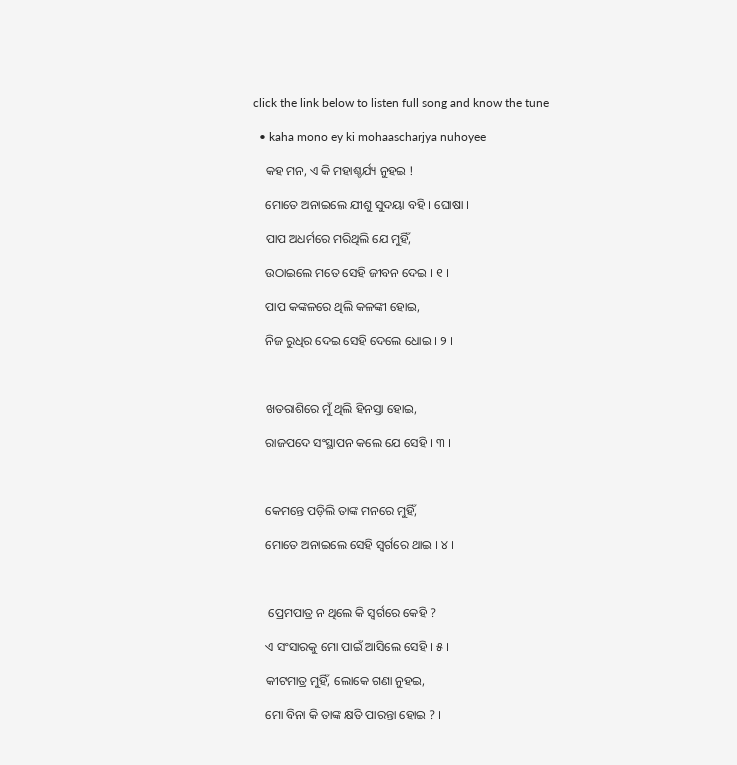click the link below to listen full song and know the tune

  • kaha mono ey ki mohaascharjya nuhoyee

    କହ ମନ, ଏ କି ମହାଶ୍ଚର୍ଯ୍ୟ ନୁହଇ !

    ମୋତେ ଅନାଇଲେ ଯୀଶୁ ସୁଦୟା ବହି । ଘୋଷା ।

    ପାପ ଅଧର୍ମରେ ମରିଥିଲି ଯେ ମୁହିଁ,

    ଉଠାଇଲେ ମତେ ସେହି ଜୀବନ ଦେଇ । ୧ ।

    ପାପ କଙ୍କଳରେ ଥିଲି କଳଙ୍କୀ ହୋଇ,

    ନିଜ ରୁଧିର ଦେଇ ସେହି ଦେଲେ ଧୋଇ । ୨ ।



    ଖତରାଶିରେ ମୁଁ ଥିଲି ହିନସ୍ତା ହୋଇ,

    ରାଜପଦେ ସଂସ୍ଥାପନ କଲେ ଯେ ସେହି । ୩ ।



    କେମନ୍ତେ ପଡ଼ିଲି ତାଙ୍କ ମନରେ ମୁହିଁ,

    ମୋତେ ଅନାଇଲେ ସେହି ସ୍ୱର୍ଗରେ ଥାଇ । ୪ ।



     ପ୍ରେମପାତ୍ର ନ ଥିଲେ କି ସ୍ୱର୍ଗରେ କେହି ?

    ଏ ସଂସାରକୁ ମୋ ପାଇଁ ଆସିଲେ ସେହି । ୫ ।

    କୀଟମାତ୍ର ମୁହିଁ, ଲୋକେ ଗଣା ନୁହଇ,

    ମୋ ବିନା କି ତାଙ୍କ କ୍ଷତି ପାରନ୍ତା ହୋଇ ? ।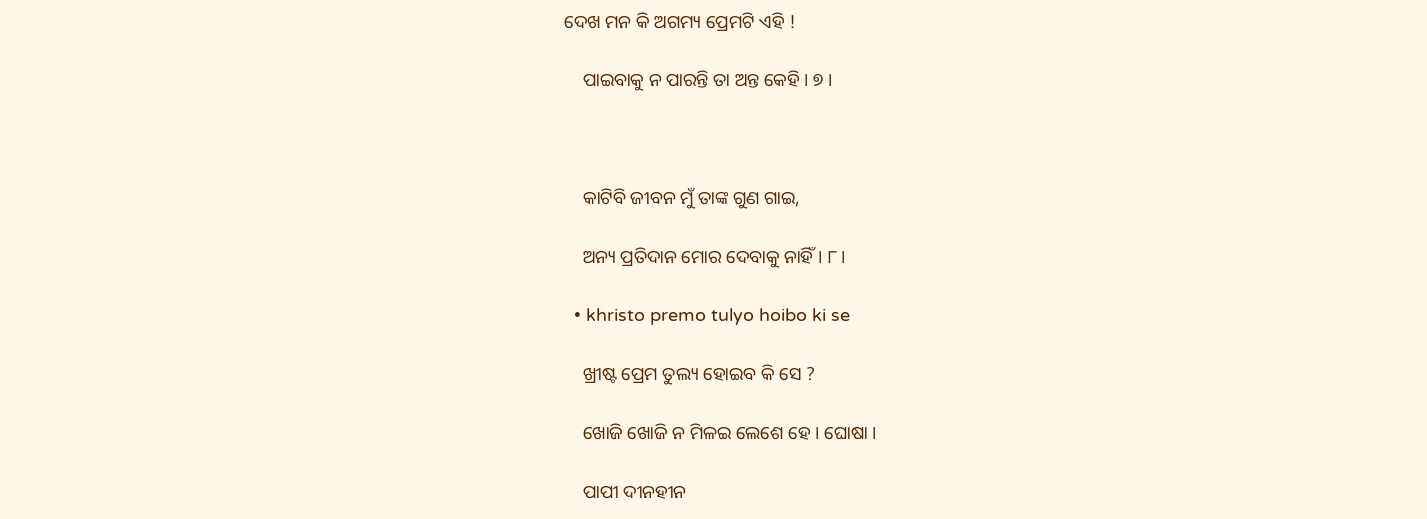ଦେଖ ମନ କି ଅଗମ୍ୟ ପ୍ରେମଟି ଏହି !

    ପାଇବାକୁ ନ ପାରନ୍ତି ତା ଅନ୍ତ କେହି । ୭ ।



    କାଟିବି ଜୀବନ ମୁଁ ତାଙ୍କ ଗୁଣ ଗାଇ,

    ଅନ୍ୟ ପ୍ରତିଦାନ ମୋର ଦେବାକୁ ନାହିଁ । ୮ ।

  • khristo premo tulyo hoibo ki se

    ଖ୍ରୀଷ୍ଟ ପ୍ରେମ ତୁଲ୍ୟ ହୋଇବ କି ସେ ?

    ଖୋଜି ଖୋଜି ନ ମିଳଇ ଲେଶେ ହେ । ଘୋଷା ।

    ପାପୀ ଦୀନହୀନ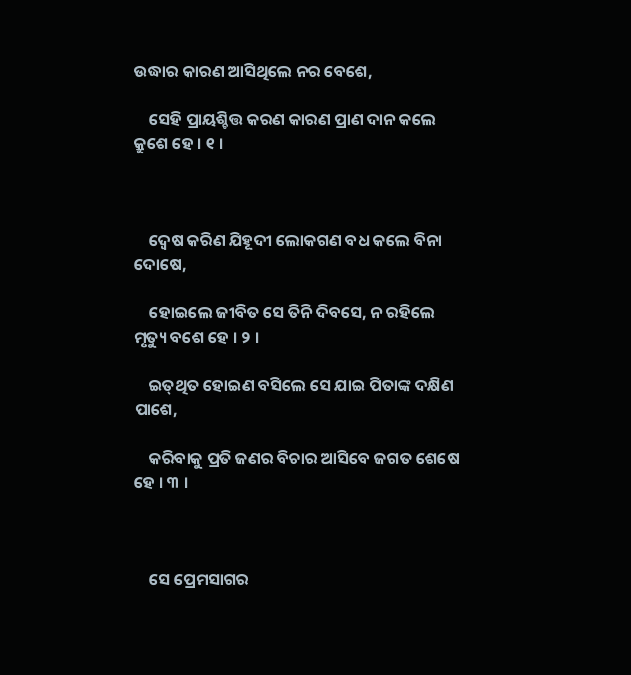ଉଦ୍ଧାର କାରଣ ଆସିଥିଲେ ନର ବେଶେ,

    ସେହି ପ୍ରାୟଶ୍ଚିତ୍ତ କରଣ କାରଣ ପ୍ରାଣ ଦାନ କଲେ କ୍ରୁଶେ ହେ । ୧ ।



    ଦ୍ୱେଷ କରିଣ ଯିହୂଦୀ ଲୋକଗଣ ବଧ କଲେ ବିନା ଦୋଷେ,

    ହୋଇଲେ ଜୀବିତ ସେ ତିନି ଦିବସେ, ନ ରହିଲେ ମୃତ୍ୟୁ ବଶେ ହେ । ୨ ।

    ଇତ୍‌ଥିତ ହୋଇଣ ବସିଲେ ସେ ଯାଇ ପିତାଙ୍କ ଦକ୍ଷିଣ ପାଶେ,

    କରିବାକୁ ପ୍ରତି ଜଣର ବିଚାର ଆସିବେ ଜଗତ ଶେଷେ ହେ । ୩ ।



    ସେ ପ୍ରେମସାଗର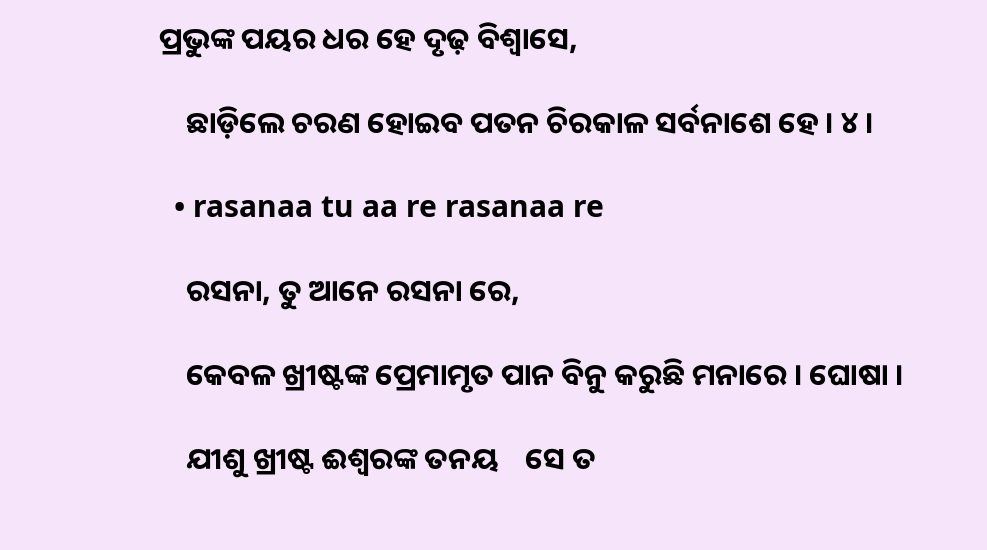ପ୍ରଭୁଙ୍କ ପୟର ଧର ହେ ଦୃଢ଼ ବିଶ୍ୱାସେ,

    ଛାଡ଼ିଲେ ଚରଣ ହୋଇବ ପତନ ଚିରକାଳ ସର୍ବନାଶେ ହେ । ୪ ।

  • rasanaa tu aa re rasanaa re

    ରସନା, ତୁ ଆନେ ରସନା ରେ,

    କେବଳ ଖ୍ରୀଷ୍ଟଙ୍କ ପ୍ରେମାମୃତ ପାନ ବିନୁ କରୁଛି ମନାରେ । ଘୋଷା ।

    ଯୀଶୁ ଖ୍ରୀଷ୍ଟ ଈଶ୍ୱରଙ୍କ ତନୟ    ସେ ତ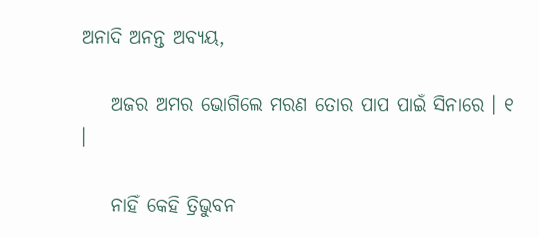ଅନାଦି ଅନନ୍ତ ଅବ୍ୟୟ,

    ଅଜର ଅମର ଭୋଗିଲେ ମରଣ ତୋର ପାପ ପାଇଁ ସିନାରେ । ୧ ।

    ନାହିଁ କେହି ତ୍ରିଭୁବନ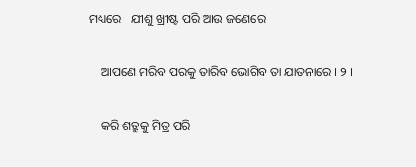ମଧ୍ୟରେ   ଯୀଶୁ ଖ୍ରୀଷ୍ଟ ପରି ଆଉ ଜଣେରେ

    ଆପଣେ ମରିବ ପରକୁ ତାରିବ ଭୋଗିବ ତା ଯାତନାରେ । ୨ ।

    କରି ଶତ୍ରୁକୁ ମିତ୍ର ପରି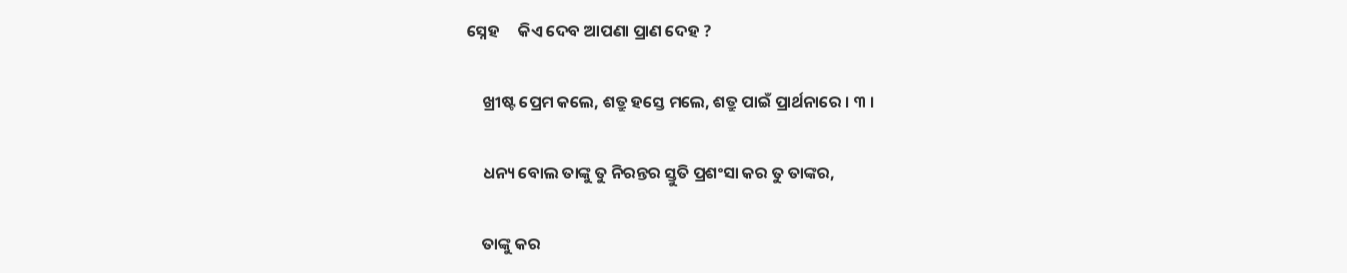ସ୍ନେହ     କିଏ ଦେବ ଆପଣା ପ୍ରାଣ ଦେହ ?

    ଖ୍ରୀଷ୍ଟ ପ୍ରେମ କଲେ, ଶତ୍ରୁ ହସ୍ତେ ମଲେ, ଶତ୍ରୁ ପାଇଁ ପ୍ରାର୍ଥନାରେ । ୩ ।

    ଧନ୍ୟ ବୋଲ ତାଙ୍କୁ ତୁ ନିରନ୍ତର ସ୍ତୁତି ପ୍ରଶଂସା କର ତୁ ତାଙ୍କର,

    ତାଙ୍କୁ କର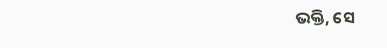ଭକ୍ତି, ସେ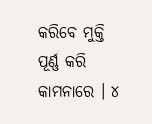କରିବେ ମୁକ୍ତି ପୂର୍ଣ୍ଣ କରି କାମନାରେ । ୪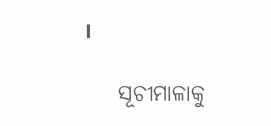।

    ସୂଚୀମାଳାକୁ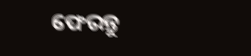ଫେରନ୍ତୁ